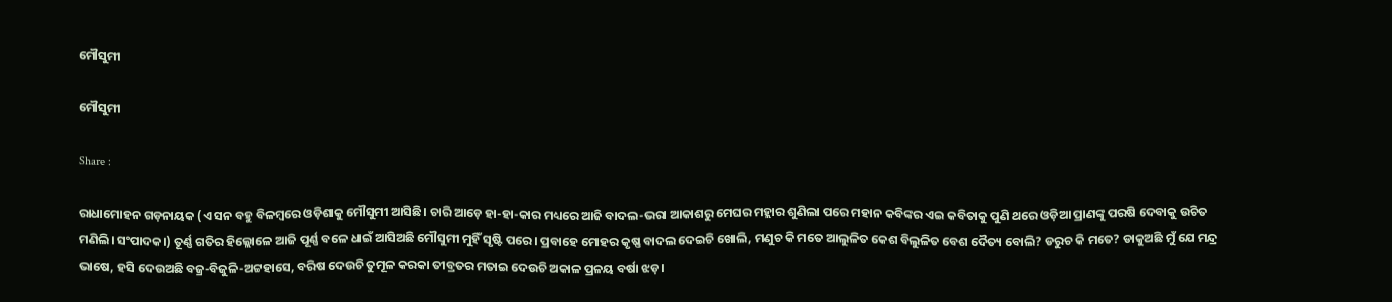ମୌସୁମୀ

ମୌସୁମୀ

Share :

ରାଧାମୋହନ ଗଡ଼ନାୟକ (ଏ ସନ ବହୁ ବିଳମ୍ବରେ ଓଡ଼ିଶାକୁ ମୌସୁମୀ ଆସିଛି। ଚାରି ଆଡ଼େ ହା-ହା-କାର ମଧ୍ୟରେ ଆଜି ବାଦଲ-ଭରା ଆକାଶରୁ ମେଘର ମହ୍ଲାର ଶୁଣିଲା ପରେ ମହାନ କବିଙ୍କର ଏଇ କବିତାକୁ ପୁଣି ଥରେ ଓଡ଼ିଆ ପ୍ରାଣଙ୍କୁ ପରଷି ଦେବାକୁ ଉଚିତ ମଣିଲି। ସଂପାଦକ।) ତୂର୍ଣ୍ଣ ଗତିର ହିଲ୍ଲୋଳେ ଆଜି ପୂର୍ଣ୍ଣ ବଳେ ଧାଇଁ ଆସିଅଛି ମୌସୁମୀ ମୁହିଁ ସୃଷ୍ଟି ପରେ। ପ୍ରବାହେ ମୋହର କୃଷ୍ଣ ବାଦଲ ଦେଇଚି ଖୋଲି, ମଣୁଚ କି ମତେ ଆଲୁଳିତ କେଶ ବିଲୁଳିତ ବେଶ ଦୈତ୍ୟ ବୋଲି? ଡରୁଚ କି ମତେ? ଡାକୁଅଛି ମୁଁ ଯେ ମନ୍ଦ୍ର ଭାଷେ, ହସି ଦେଉଅଛି ବଜ୍ର-ବିଜୁଳି-ଅଟ୍ଟହାସେ, ବରିଷ ଦେଉଚି ତୁମୂଳ କରକା ତୀବ୍ରତର ମତାଇ ଦେଉଚି ଅକାଳ ପ୍ରଳୟ ବର୍ଷା ଝଡ଼।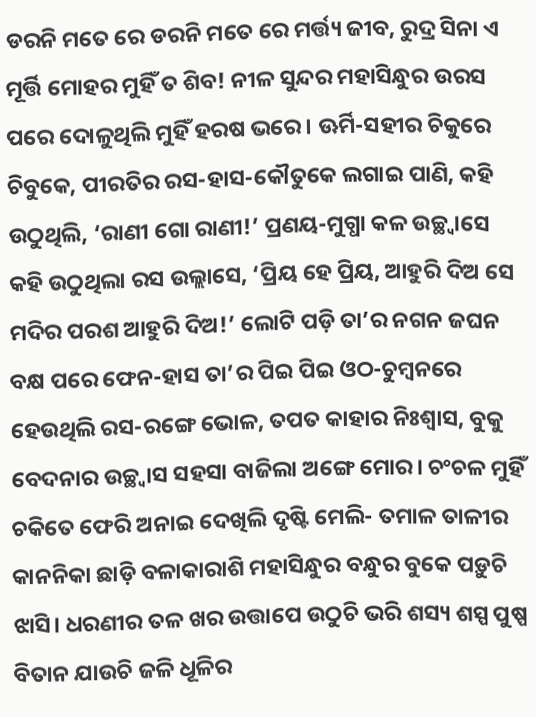ଡରନି ମତେ ରେ ଡରନି ମତେ ରେ ମର୍ତ୍ତ୍ୟ ଜୀବ, ରୁଦ୍ର ସିନା ଏ ମୂର୍ତ୍ତି ମୋହର ମୁହିଁ ତ ଶିବ! ନୀଳ ସୁନ୍ଦର ମହାସିନ୍ଧୁର ଉରସ ପରେ ଦୋଳୁଥିଲି ମୁହିଁ ହରଷ ଭରେ। ଊର୍ମି-ସହୀର ଚିକୁରେ ଚିବୁକେ, ପୀରତିର ରସ-ହାସ-କୌତୁକେ ଲଗାଇ ପାଣି, କହି ଉଠୁଥିଲି, ‘ରାଣୀ ଗୋ ରାଣୀ!’ ପ୍ରଣୟ-ମୁଗ୍ଧା କଳ ଉଚ୍ଛ୍ବାସେ କହି ଉଠୁଥିଲା ରସ ଉଲ୍ଲାସେ, ‘ପ୍ରିୟ ହେ ପ୍ରିୟ, ଆହୁରି ଦିଅ ସେ ମଦିର ପରଶ ଆହୁରି ଦିଅ!’ ଲୋଟି ପଡ଼ି ତା’ର ନଗନ ଜଘନ ବକ୍ଷ ପରେ ଫେନ-ହାସ ତା’ର ପିଇ ପିଇ ଓଠ-ଚୁମ୍ବନରେ ହେଉଥିଲି ରସ-ରଙ୍ଗେ ଭୋଳ, ତପତ କାହାର ନିଃଶ୍ବାସ, ବୁକୁ ବେଦନାର ଉଚ୍ଛ୍ବାସ ସହସା ବାଜିଲା ଅଙ୍ଗେ ମୋର। ଚଂଚଳ ମୁହିଁ ଚକିତେ ଫେରି ଅନାଇ ଦେଖିଲି ଦୃଷ୍ଟି ମେଲି- ତମାଳ ତାଳୀର କାନନିକା ଛାଡ଼ି ବଳାକାରାଶି ମହାସିନ୍ଧୁର ବନ୍ଧୁର ବୁକେ ପଡ଼ୁଚି ଝାସି। ଧରଣୀର ତଳ ଖର ଉତ୍ତାପେ ଉଠୁଚି ଭରି ଶସ୍ୟ ଶସ୍ପ ପୁଷ୍ପ ବିତାନ ଯାଉଚି ଜଳି ଧୂଳିର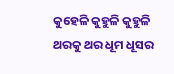କୁହେଳି କୁହୁଳି କୁହୁଳି ଥରକୁ ଥର ଧୂମ ଧୂସର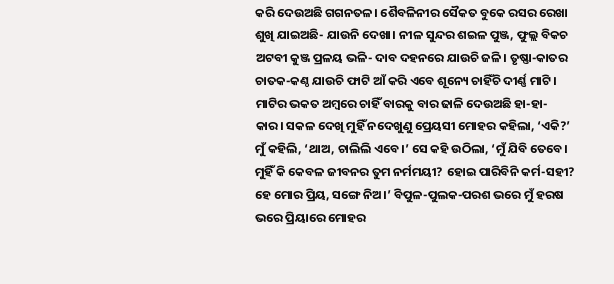କରି ଦେଉଅଛି ଗଗନତଳ। ଶୈବଳିନୀର ସୈକତ ବୁକେ ରସର ରେଖା ଶୁଖି ଯାଇଅଛି- ଯାଉନି ଦେଖା। ନୀଳ ସୁନ୍ଦର ଶଇଳ ପୁଞ୍ଜ, ଫୁଲ୍ଲ ବିକଚ ଅଟବୀ କୁଞ୍ଜ ପ୍ରଳୟ ଭଳି- ଦାବ ଦହନରେ ଯାଉଚି ଜଳି। ତୃଷ୍ଣା-କାତର ଚାତକ-କଣ୍ଠ ଯାଉଚି ଫାଟି ଆଁ କରି ଏବେ ଶୂନ୍ୟେ ଚାହିଁଚି ଦୀର୍ଣ୍ଣ ମାଟି। ମାଟିର ଭକତ ଅମ୍ବରେ ଚାହିଁ ବାରକୁ ବାର ଢାଳି ଦେଉଅଛି ହା-ହା-କାର। ସକଳ ଦେଖି ମୁହିଁ ନଦେଖୁଣୁ ପ୍ରେୟସୀ ମୋହର କହିଲା, ‘ଏକି?’ ମୁଁ କହିଲି, ‘ଥାଅ, ଚାଲିଲି ଏବେ।’ ସେ କହି ଉଠିଲା, ‘ମୁଁ ଯିବି ତେବେ। ମୁହିଁ କି କେବଳ ଜୀବନର ତୁମ ନର୍ମମୟୀ? ହୋଇ ପାରିବିନି କର୍ମ-ସହୀ? ହେ ମୋର ପ୍ରିୟ, ସଙ୍ଗେ ନିଅ।’ ବିପୁଳ-ପୁଲକ-ପରଶ ଭରେ ମୁଁ ହରଷ ଭରେ ପ୍ରିୟାରେ ମୋହର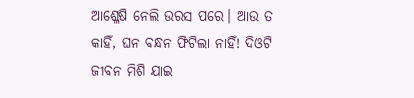ଆଶ୍ଳେଷି ନେଲି ଉରସ ପରେ। ଆଉ ତ କାହିଁ, ଘନ ବନ୍ଧନ ଫିଟିଲା ନାହିଁ! ଦିଓଟି ଜୀବନ ମିଶି ଯାଇ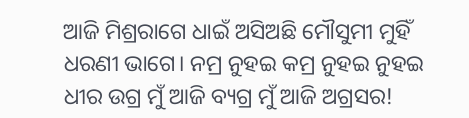ଆଜି ମିଶ୍ରରାଗେ ଧାଇଁ ଅସିଅଛି ମୌସୁମୀ ମୁହିଁ ଧରଣୀ ଭାଗେ। ନମ୍ର ନୁହଇ କମ୍ର ନୁହଇ ନୁହଇ ଧୀର ଉଗ୍ର ମୁଁ ଆଜି ବ୍ୟଗ୍ର ମୁଁ ଆଜି ଅଗ୍ରସର!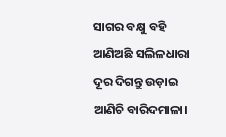ସାଗର ବକ୍ଷୁ ବହି ଆଣିଅଛି ସଲିଳଧାରା ଦୂର ଦିଗନ୍ତୁ ଉଡ଼ାଇ ଆଣିଚି ବାରିଦମାଳା।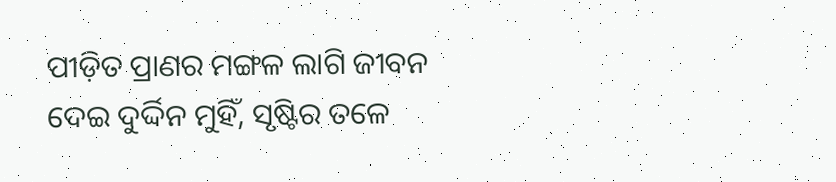ପୀଡ଼ିତ ପ୍ରାଣର ମଙ୍ଗଳ ଲାଗି ଜୀବନ ଦେଇ ଦୁର୍ଦ୍ଦିନ ମୁହିଁ, ସୃଷ୍ଟିର ତଳେ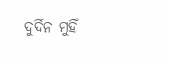ଦୁର୍ଦିନ ମୁହିଁ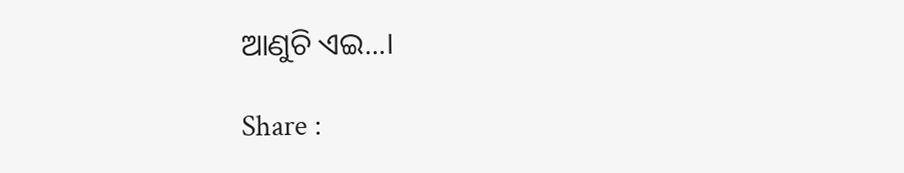ଆଣୁଚି ଏଇ...।

Share :